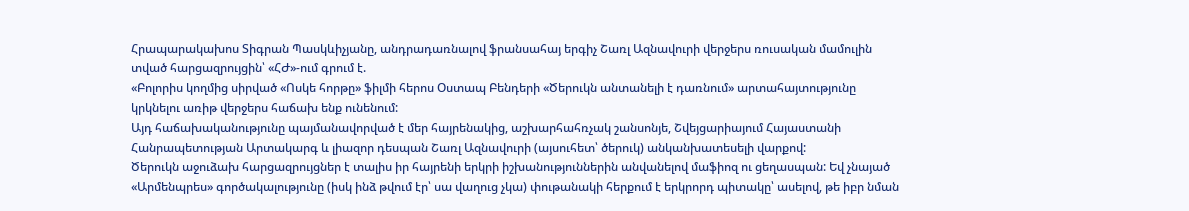Հրապարակախոս Տիգրան Պասկևիչյանը, անդրադառնալով ֆրանսահայ երգիչ Շառլ Ազնավուրի վերջերս ռուսական մամուլին տված հարցազրույցին՝ «ՀԺ»-ում գրում է.
«Բոլորիս կողմից սիրված «Ոսկե հորթը» ֆիլմի հերոս Օստապ Բենդերի «Ծերուկն անտանելի է դառնում» արտահայտությունը կրկնելու առիթ վերջերս հաճախ ենք ունենում:
Այդ հաճախականությունը պայմանավորված է մեր հայրենակից, աշխարհահռչակ շանսոնյե, Շվեյցարիայում Հայաստանի Հանրապետության Արտակարգ և լիազոր դեսպան Շառլ Ազնավուրի (այսուհետ՝ ծերուկ) անկանխատեսելի վարքով:
Ծերուկն աջուձախ հարցազրույցներ է տալիս իր հայրենի երկրի իշխանություններին անվանելով մաֆիոզ ու ցեղասպան: Եվ չնայած «Արմենպրես» գործակալությունը (իսկ ինձ թվում էր՝ սա վաղուց չկա) փութանակի հերքում է երկրորդ պիտակը՝ ասելով, թե իբր նման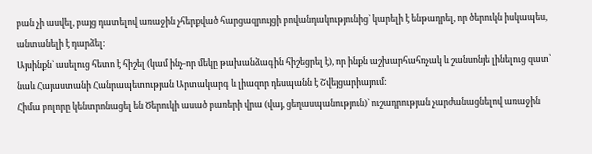բան չի ասվել, բայց դատելով առաջին չհերքված հարցազրույցի բովանդակությունից` կարելի է ենթադրել, որ ծերուկն իսկապես, անտանելի է դարձել:
Այսինքն` ասելուց հետո է հիշել (կամ ինչ-որ մեկը թախանձագին հիշեցրել է), որ ինքն աշխարհահռչակ և շանսոնյե լինելուց զատ՝ նաև Հայաստանի Հանրապետության Արտակարգ և լիազոր դեսպանն է Շվեյցարիայում:
Հիմա բոլորը կենտրոնացել են Ծերուկի ասած բառերի վրա (վայ, ցեղասպանություն)` ուշադրության չարժանացնելով առաջին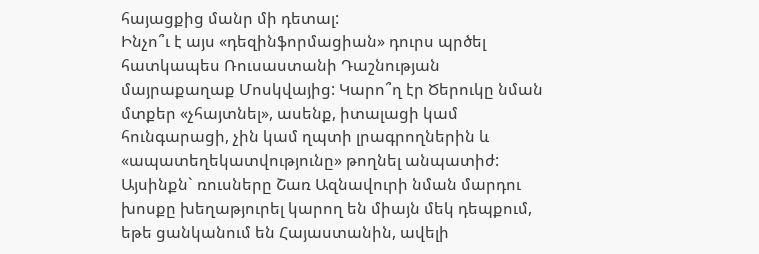հայացքից մանր մի դետալ:
Ինչո՞ւ է այս «դեզինֆորմացիան» դուրս պրծել հատկապես Ռուսաստանի Դաշնության մայրաքաղաք Մոսկվայից: Կարո՞ղ էր Ծերուկը նման մտքեր «չհայտնել», ասենք, իտալացի կամ հունգարացի, չին կամ ղպտի լրագրողներին և «ապատեղեկատվությունը» թողնել անպատիժ:
Այսինքն` ռուսները Շառ Ազնավուրի նման մարդու խոսքը խեղաթյուրել կարող են միայն մեկ դեպքում, եթե ցանկանում են Հայաստանին, ավելի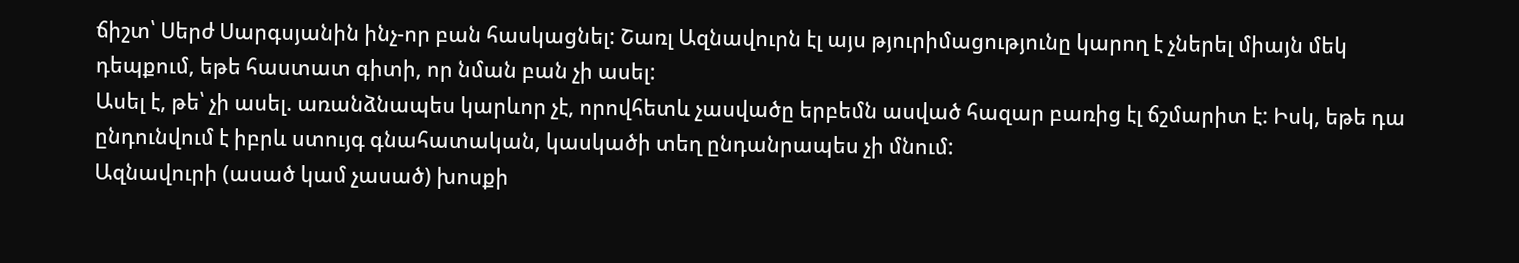ճիշտ՝ Սերժ Սարգսյանին ինչ-որ բան հասկացնել: Շառլ Ազնավուրն էլ այս թյուրիմացությունը կարող է չներել միայն մեկ դեպքում, եթե հաստատ գիտի, որ նման բան չի ասել:
Ասել է, թե՝ չի ասել. առանձնապես կարևոր չէ, որովհետև չասվածը երբեմն ասված հազար բառից էլ ճշմարիտ է: Իսկ, եթե դա ընդունվում է իբրև ստույգ գնահատական, կասկածի տեղ ընդանրապես չի մնում:
Ազնավուրի (ասած կամ չասած) խոսքի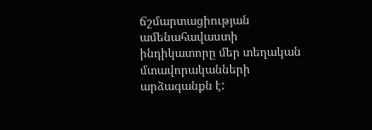ճշմարտացիության ամենահավաստի ինդիկատորը մեր տեղական մտավորականների արձագանքն է: